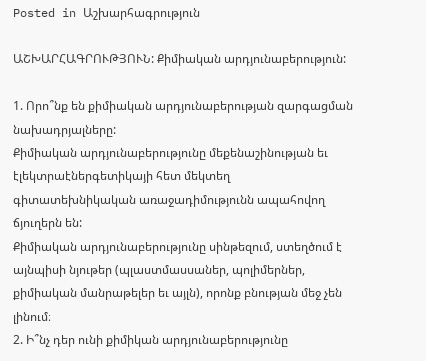Posted in Աշխարհագրություն

ԱՇԽԱՐՀԱԳՐՈՒԹՅՈՒՆ: Քիմիական արդյունաբերություն:

1. Որո՞նք են քիմիական արդյունաբերության զարգացման նախադրյալները:
Քիմիական արդյունաբերությունը մեքենաշինության եւ էլեկտրաէներգետիկայի հետ մեկտեղ
գիտատեխնիկական առաջադիմությունն ապահովող ճյուղերն են:
Քիմիական արդյունաբերությունը սինթեզում, ստեղծում է այնպիսի նյութեր (պլաստմասսաներ, պոլիմերներ, քիմիական մանրաթելեր եւ այլն), որոնք բնության մեջ չեն լինում։
2. Ի՞նչ դեր ունի քիմիկան արդյունաբերությունը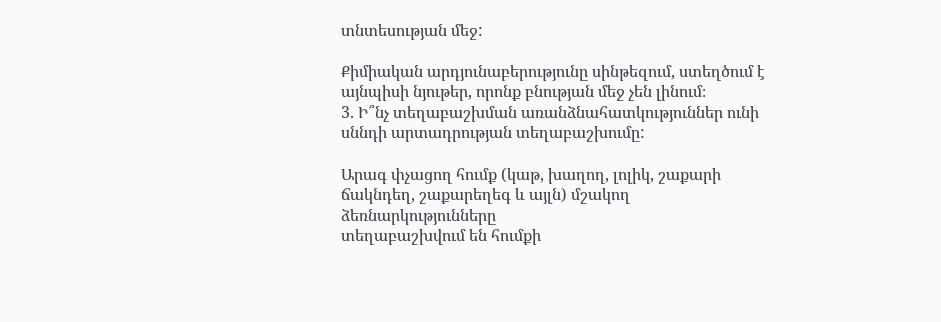տնտեսության մեջ:

Քիմիական արդյունաբերությունը սինթեզում, ստեղծում է այնպիսի նյութեր, որոնք բնության մեջ չեն լինում։
3. Ի՞նչ տեղաբաշխման առանձնահատկություններ ունի սննդի արտադրության տեղաբաշխումը:

Արագ փչացող հումք (կաթ, խաղող, լոլիկ, շաքարի ճակնդեղ, շաքարեղեգ և այլն) մշակող ձեռնարկությունները
տեղաբաշխվում են հումքի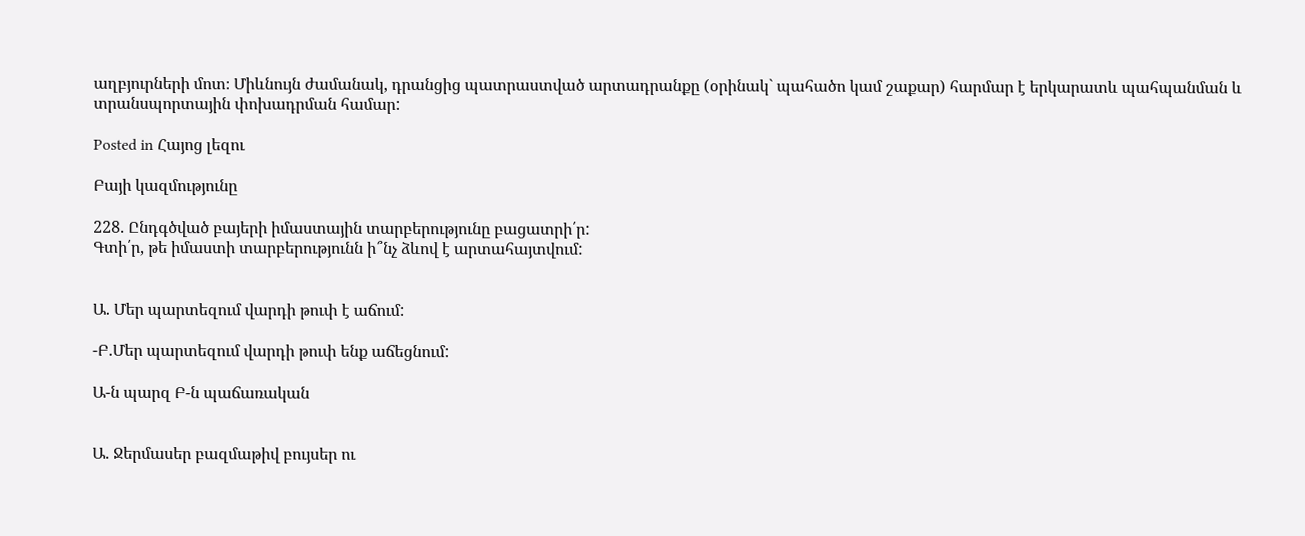աղբյուրների մոտ։ Միևնույն ժամանակ, դրանցից պատրաստված արտադրանքը (օրինակ` պահածո կամ շաքար) հարմար է երկարատև պահպանման և տրանսպորտային փոխադրման համար:

Posted in Հայոց լեզու

Բայի կազմությունը

228. Ընդգծված բայերի իմաստային տարբերությունը բացատրի՛ր:
Գտի՛ր, թե իմաստի տարբերությունն ի՞նչ ձևով է արտահայտվում:


Ա. Մեր պարտեզում վարդի թուփ է աճում:

-Բ.Մեր պարտեզում վարդի թուփ ենք աճեցնում:

Ա-ն պարզ Բ-ն պաճառական


Ա. Ջերմասեր բազմաթիվ բույսեր ու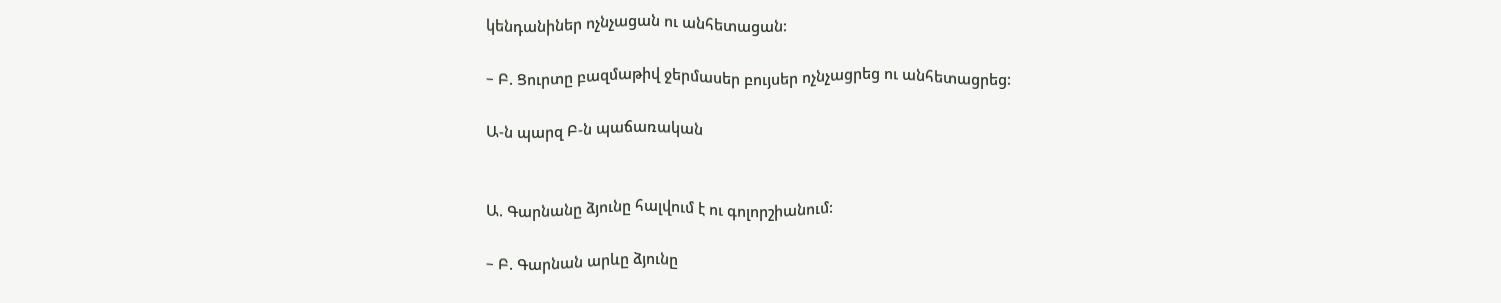կենդանիներ ոչնչացան ու անհետացան:

– Բ. Ցուրտը բազմաթիվ ջերմասեր բույսեր ոչնչացրեց ու անհետացրեց:

Ա-ն պարզ Բ-ն պաճառական


Ա. Գարնանը ձյունը հալվում է ու գոլորշիանում:

– Բ. Գարնան արևը ձյունը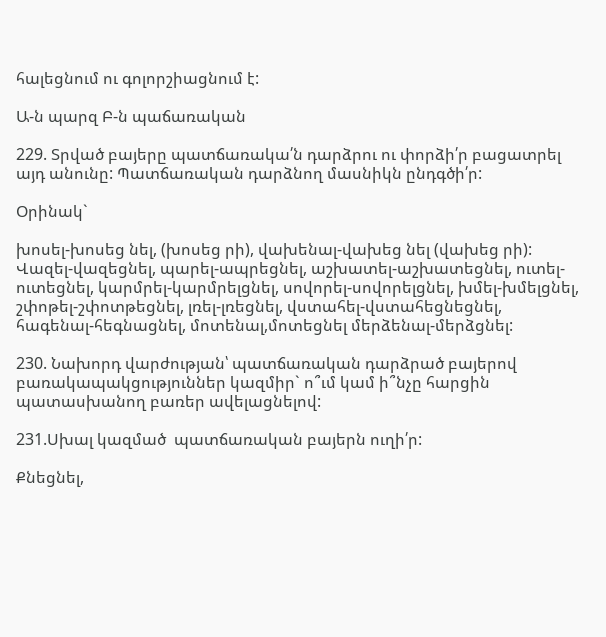հալեցնում ու գոլորշիացնում է:

Ա-ն պարզ Բ-ն պաճառական

229. Տրված բայերը պատճառակա՛ն դարձրու ու փորձի՛ր բացատրել այդ անունը: Պատճառական դարձնող մասնիկն ընդգծի՛ր:

Օրինակ`

խոսել-խոսեց նել, (խոսեց րի), վախենալ-վախեց նել (վախեց րի):
Վազել-վազեցնել, պարել-ապրեցնել, աշխատել-աշխատեցնել, ուտել-ուտեցնել, կարմրել-կարմրելցնել, սովորել-սովորելցնել, խմել-խմելցնել, շփոթել-շփոտթեցնել, լռել-լռեցնել, վստահել-վստահեցնեցնել, հագենալ-հեգնացնել, մոտենալ,մոտեցնել մերձենալ-մերձցնել:

230. Նախորդ վարժության՝ պատճառական դարձրած բայերով բառակապակցություններ կազմիր` ո՞ւմ կամ ի՞նչը հարցին պատասխանող բառեր ավելացնելով:

231.Սխալ կազմած  պատճառական բայերն ուղի՛ր:

Քնեցնել,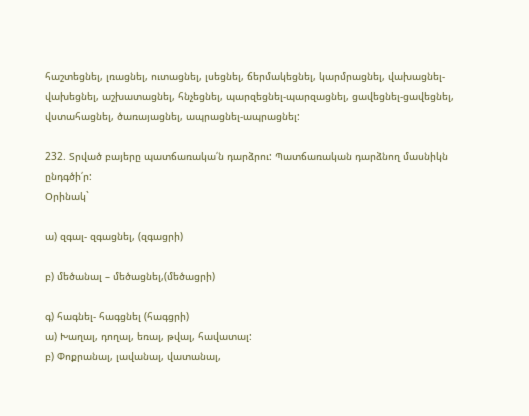հաշտեցնել, լռացնել, ուտացնել, լսեցնել, ճերմակեցնել, կարմրացնել, վախացնել-վախեցնել, աշխատացնել, հնչեցնել, պարզեցնել-պարզացնել, ցավեցնել-ցավեցնել, վստահացնել, ծառայացնել, ապրացնել-ապրացնել:

232. Տրված բայերը պատճառակա՛ն դարձրու: Պատճառական դարձնող մասնիկն ընդգծի՛ր:
Օրինակ`

ա) զգալ- զգացնել, (զգացրի)

բ) մեծանալ – մեծացնել,(մեծացրի)

գ) հագնել- հագցնել (հագցրի)
ա) Խաղալ, դողալ, եռալ, թվալ, հավատալ:
բ) Փոքրանալ, լավանալ, վատանալ,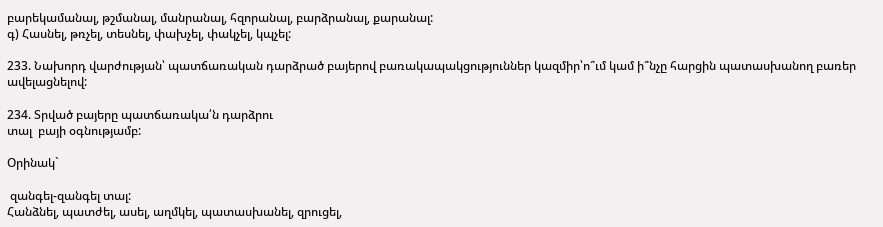բարեկամանալ, թշմանալ, մանրանալ, հզորանալ, բարձրանալ, քարանալ:
գ) Հասնել, թռչել, տեսնել, փախչել, փակչել, կպչել:

233. Նախորդ վարժության՝ պատճառական դարձրած բայերով բառակապակցություններ կազմիր՝ո՞ւմ կամ ի՞նչը հարցին պատասխանող բառեր ավելացնելով:

234. Տրված բայերը պատճառակա՛ն դարձրու
տալ  բայի օգնությամբ:

Օրինակ`

 զանգել-զանգել տալ:
Հանձնել, պատժել, ասել, աղմկել, պատասխանել, զրուցել,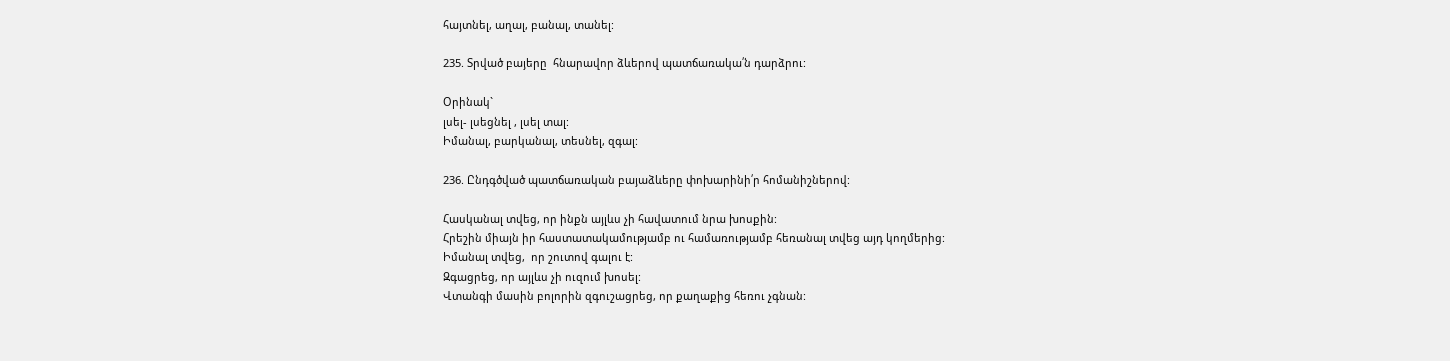հայտնել, աղալ, բանալ, տանել:

235. Տրված բայերը  հնարավոր ձևերով պատճառակա՛ն դարձրու:

Օրինակ`
լսել- լսեցնել , լսել տալ:
Իմանալ, բարկանալ, տեսնել, զգալ:

236. Ընդգծված պատճառական բայաձևերը փոխարինի՛ր հոմանիշներով:

Հասկանալ տվեց, որ ինքն այլևս չի հավատում նրա խոսքին:
Հրեշին միայն իր հաստատակամությամբ ու համառությամբ հեռանալ տվեց այդ կողմերից:
Իմանալ տվեց,  որ շուտով գալու է:
Զգացրեց, որ այլևս չի ուզում խոսել:
Վտանգի մասին բոլորին զգուշացրեց, որ քաղաքից հեռու չգնան: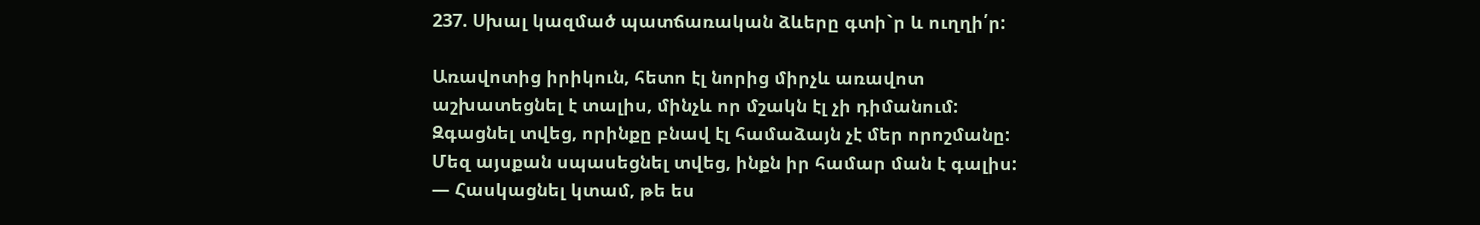237. Սխալ կազմած պատճառական ձևերը գտի`ր և ուղղի՛ր:

Առավոտից իրիկուն, հետո էլ նորից միրչև առավոտ աշխատեցնել է տալիս, մինչև որ մշակն էլ չի դիմանում: Զգացնել տվեց, որինքը բնավ էլ համաձայն չէ մեր որոշմանը:
Մեզ այսքան սպասեցնել տվեց, ինքն իր համար ման է գալիս:
— Հասկացնել կտամ, թե ես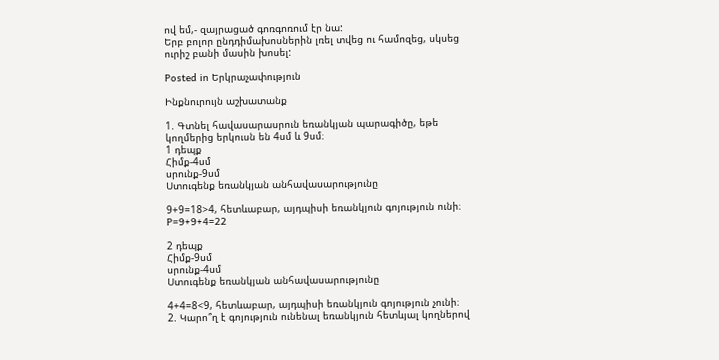ով եմ,- զայրացած գոռգոռում էր նա:
Երբ բոլոր ընդդիմախոսներին լռել տվեց ու համոզեց, սկսեց ուրիշ բանի մասին խոսել:

Posted in Երկրաչափություն

Ինքնուրույն աշխատանք

1. Գտնել հավասարասրուն եռանկյան պարագիծը, եթե կողմերից երկուսն են 4սմ և 9սմ։
1 դեպք
Հիմք-4սմ
սրունք-9սմ
Ստուգենք եռանկյան անհավասարությունը

9+9=18>4, հետևաբար, այդպիսի եռանկյուն գոյություն ունի։
P=9+9+4=22

2 դեպք
Հիմք-9սմ
սրունք-4սմ
Ստուգենք եռանկյան անհավասարությունը

4+4=8<9, հետևաբար, այդպիսի եռանկյուն գոյություն չունի։
2. Կարո՞ղ է գոյություն ունենալ եռանկյուն հետևյալ կողներով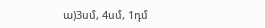ա)3սմ, 4սմ, 1դմ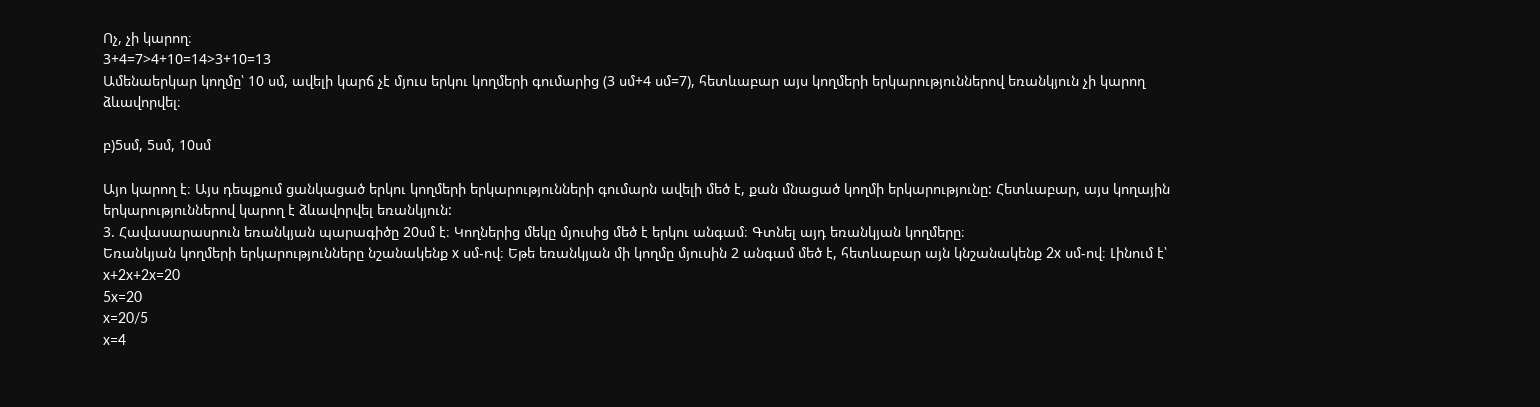Ոչ, չի կարող։
3+4=7>4+10=14>3+10=13
Ամենաերկար կողմը՝ 10 սմ, ավելի կարճ չէ մյուս երկու կողմերի գումարից (3 սմ+4 սմ=7), հետևաբար այս կողմերի երկարություններով եռանկյուն չի կարող ձևավորվել։

բ)5սմ, 5սմ, 10սմ

Այո կարող է։ Այս դեպքում ցանկացած երկու կողմերի երկարությունների գումարն ավելի մեծ է, քան մնացած կողմի երկարությունը: Հետևաբար, այս կողային երկարություններով կարող է ձևավորվել եռանկյուն:
3. Հավասարասրուն եռանկյան պարագիծը 20սմ է։ Կողներից մեկը մյուսից մեծ է երկու անգամ։ Գտնել այդ եռանկյան կողմերը։
Եռանկյան կողմերի երկարությունները նշանակենք x սմ-ով։ Եթե եռանկյան մի կողմը մյուսին 2 անգամ մեծ է, հետևաբար այն կնշանակենք 2x սմ-ով։ Լինում է՝ x+2x+2x=20
5x=20
x=20/5
x=4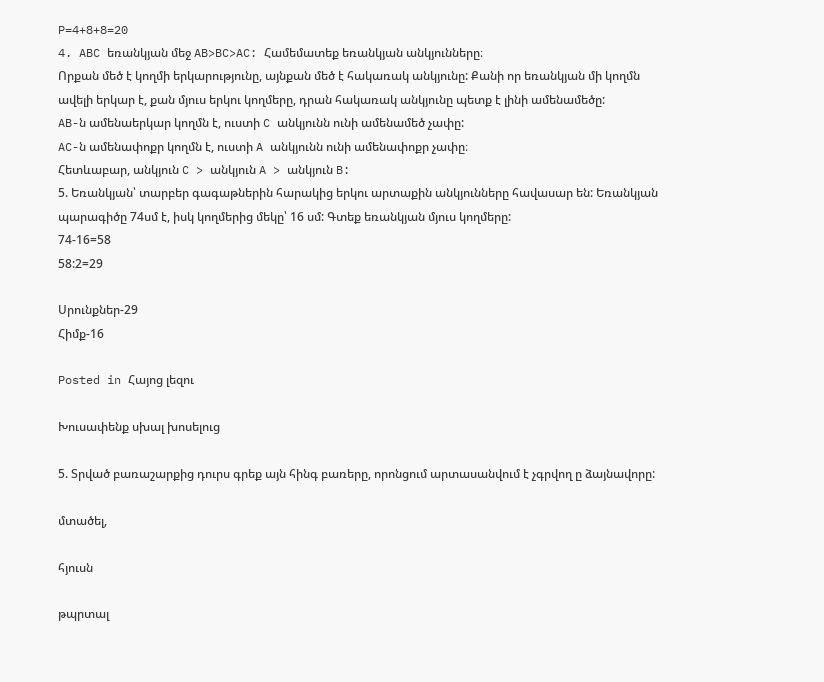P=4+8+8=20
4. ABC եռանկյան մեջ AB>BC>AC: Համեմատեք եռանկյան անկյունները։
Որքան մեծ է կողմի երկարությունը, այնքան մեծ է հակառակ անկյունը: Քանի որ եռանկյան մի կողմն ավելի երկար է, քան մյուս երկու կողմերը, դրան հակառակ անկյունը պետք է լինի ամենամեծը:
AB-ն ամենաերկար կողմն է, ուստի C անկյունն ունի ամենամեծ չափը:
AC-ն ամենափոքր կողմն է, ուստի A անկյունն ունի ամենափոքր չափը։
Հետևաբար, անկյուն C > անկյուն A > անկյուն B:
5. Եռանկյան՝ տարբեր գագաթներին հարակից երկու արտաքին անկյունները հավասար են: Եռանկյան պարագիծը 74սմ է, իսկ կողմերից մեկը՝ 16 սմ: Գտեք եռանկյան մյուս կողմերը:
74-16=58
58:2=29

Սրունքներ-29
Հիմք-16

Posted in Հայոց լեզու

Խուսափենք սխալ խոսելուց

5. Տրված բառաշարքից դուրս գրեք այն հինգ բառերը, որոնցում արտասանվում է չգրվող ը ձայնավորը:

մտածել,

հյուսն

թպրտալ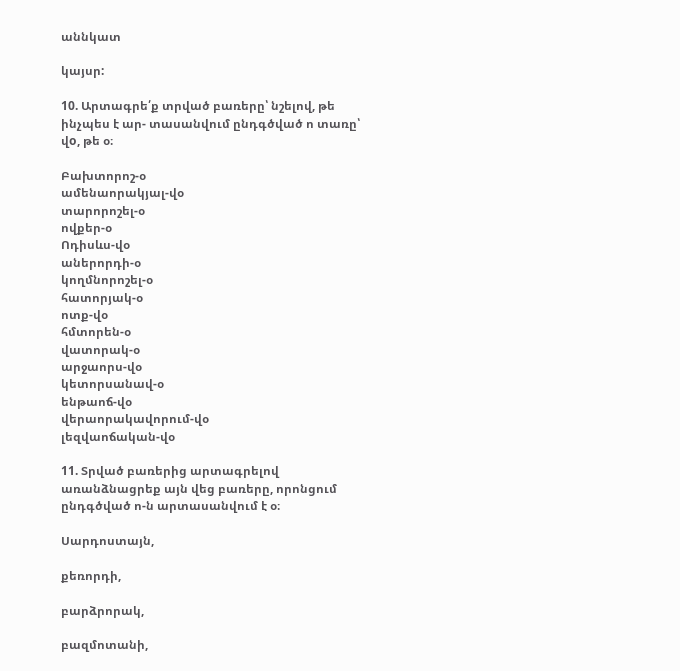աննկատ

կայսր:

10. Արտագրե՛ք տրված բառերը՝ նշելով, թե ինչպես է ար- տասանվում ընդգծված ո տառը՝ վo, թե օ։

Բախտորոշ-օ
ամենաորակյալ-վօ
տարորոշել-օ
ովքեր-օ
Ոդիսևս-վօ
աներորդի-օ
կողմնորոշել-օ
հատորյակ-օ
ոտք-վօ
հմտորեն-օ
վատորակ-օ
արջաորս-վօ
կետորսանավ-օ
ենթաոճ-վօ
վերաորակավորում-վօ
լեզվաոճական-վօ

11. Տրված բառերից արտագրելով առանձնացրեք այն վեց բառերը, որոնցում ընդգծված ո-ն արտասանվում է օ։

Սարդոստայն,

քեռորդի,

բարձրորակ,

բազմոտանի,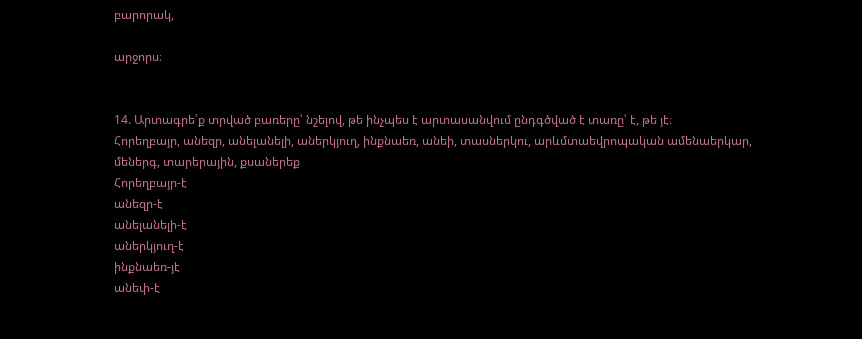բարորակ,

արջորս։


14. Արտագրե՛ք տրված բառերը՝ նշելով, թե ինչպես է արտասանվում ընդգծված է տառը՝ է, թե յէ։
Հորեղբայր, անեզր, անելանելի, աներկյուղ, ինքնաեռ, անեի, տասներկու, արևմտաեվրոպական ամենաերկար, մեներգ, տարերային, քսաներեք
Հորեղբայր-է
անեզր-է
անելանելի-է
աներկյուղ-է
ինքնաեռ-յէ
անեփ-է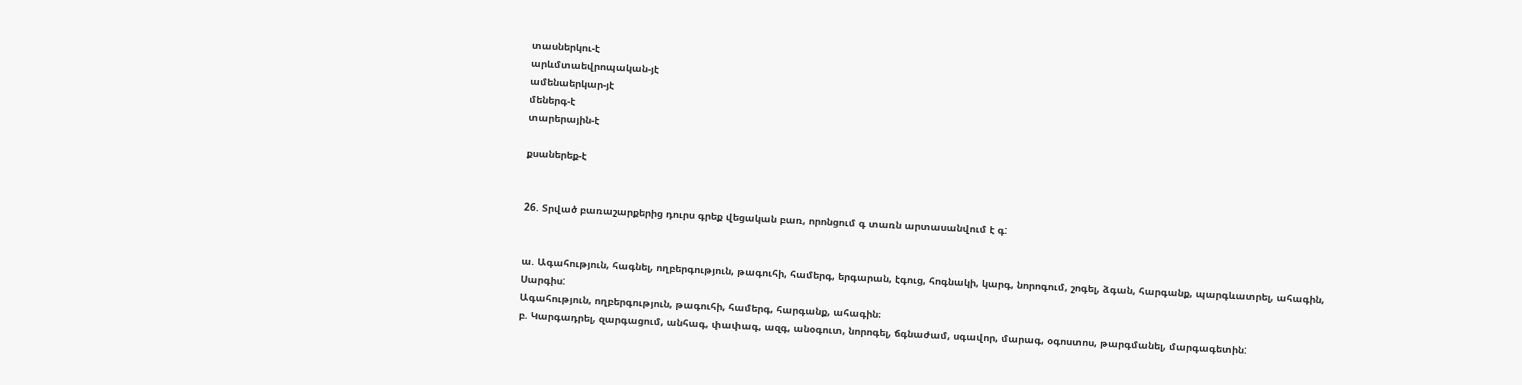տասներկու-է
արևմտաեվրոպական-յէ
ամենաերկար-յէ
մեներգ-է
տարերային-է

քսաներեք-է


26. Տրված բառաշարքերից դուրս գրեք վեցական բառ, որոնցում գ տառն արտասանվում է գ:


ա. Ագահություն, հագնել, ողբերգություն, թագուհի, համերգ, երգարան, էգուց, հոգնակի, կարգ, նորոգում, շոգել, ձգան, հարգանք, պարգևատրել, ահագին, Սարգիս:
Ագահություն, ողբերգություն, թագուհի, համերգ, հարգանք, ահագին։
բ. Կարգադրել, զարգացում, անհագ, փափագ, ազգ, անօգուտ, նորոգել, ճգնաժամ, սգավոր, մարագ, օգոստոս, թարգմանել, մարգագետին: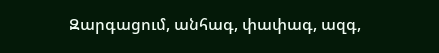Զարգացում, անհագ, փափագ, ազգ,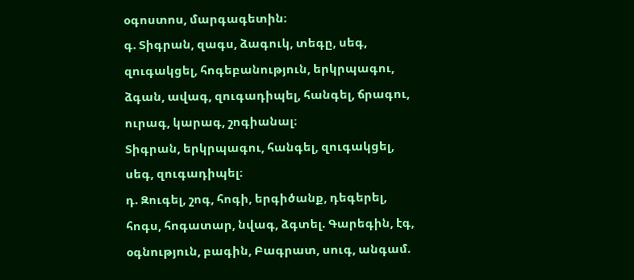օգոստոս, մարգագետին։
գ. Տիգրան, զագս, ձագուկ, տեգը, սեգ, զուգակցել, հոգեբանություն, երկրպագու, ձգան, ավագ, զուգադիպել, հանգել, ճրագու, ուրագ, կարագ, շոգիանալ։
Տիգրան, երկրպագու, հանգել, զուգակցել, սեգ, զուգադիպել։
դ. Զուգել, շոգ, հոգի, երգիծանք, դեգերել, հոգս, հոգատար, նվագ, ձգտել. Գարեգին, էգ, օգնություն, բագին, Բագրատ, սուգ, անգամ.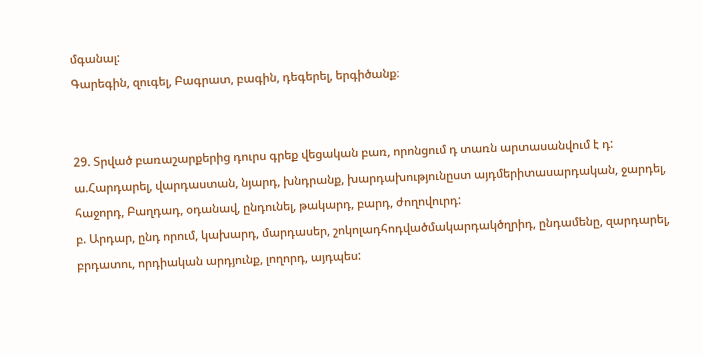մգանալ:
Գարեգին, զուգել, Բագրատ, բագին, դեգերել, երգիծանք։


29. Տրված բառաշարքերից դուրս գրեք վեցական բառ, որոնցում դ տառն արտասանվում է դ:
ա.Հարդարել, վարդաստան, նյարդ, խնդրանք, խարդախությունըստ այդմերիտասարդական, ջարդել, հաջորդ, Բաղդադ, օդանավ, ընդունել, թակարդ, բարդ, ժողովուրդ:
բ. Արդար, ընդ որում, կախարդ, մարդասեր, շոկոլադհոդվածմակարդակծղրիդ, ընդամենը, զարդարել, բրդատու, որդիական արդյունք, լողորդ, այդպես: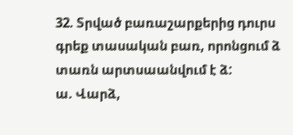32. Տրված բառաշարքերից դուրս գրեք տասական բառ, որոնցում ձ տառն արտսաանվում է ձ:
ա. Վարձ,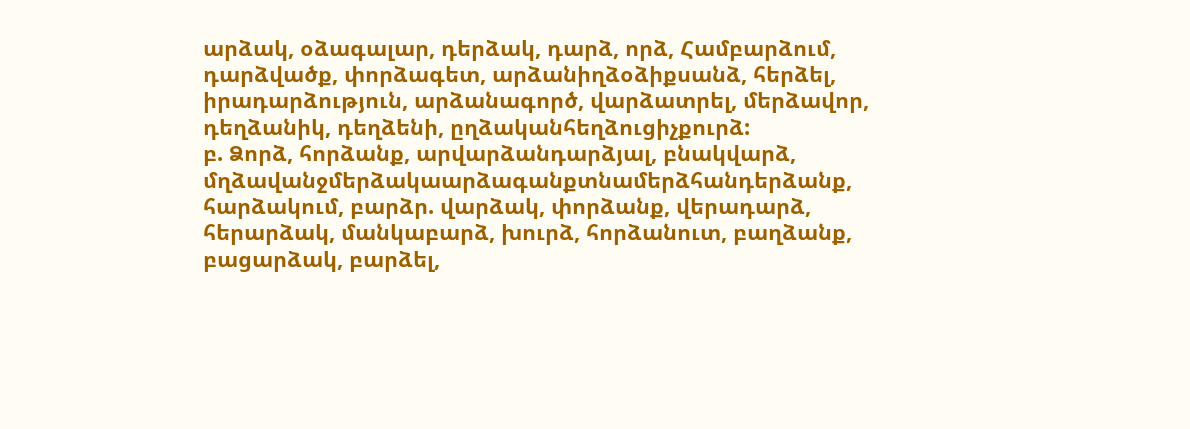արձակ, օձագալար, դերձակ, դարձ, որձ, Համբարձում, դարձվածք, փորձագետ, արձանիղձօձիքսանձ, հերձել, իրադարձություն, արձանագործ, վարձատրել, մերձավոր, դեղձանիկ, դեղձենի, ըղձականհեղձուցիչքուրձ:
բ. Ձորձ, հորձանք, արվարձանդարձյալ, բնակվարձ, մղձավանջմերձակաարձագանքտնամերձհանդերձանք, հարձակում, բարձր. վարձակ, փորձանք, վերադարձ, հերարձակ, մանկաբարձ, խուրձ, հորձանուտ, բաղձանք, բացարձակ, բարձել,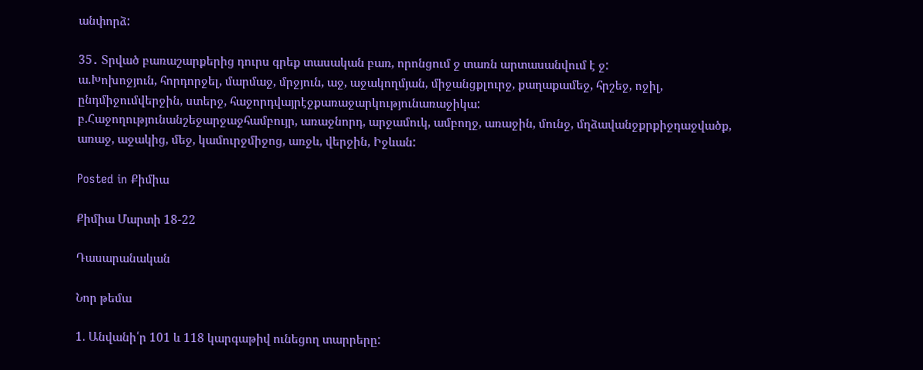անփորձ:

35․ Տրված բառաշարքերից դուրս գրեք տասական բառ, որոնցում ջ տառն արտասանվում է ջ:
ա.Խոխոջյուն, հորդորջել, մարմաջ, մրջյուն, աջ, աջակողմյան, միջանցքլուրջ, քաղաքամեջ, հրշեջ, ոջիլ, ընդմիջումվերջին, ստերջ, հաջորդվայրէջքառաջարկությունառաջիկա:
բ.Հաջողությունանշեջարջաջհամբույր, առաջնորդ, արջամուկ, ամբողջ, առաջին, մունջ, մղձավանջքրքիջդաջվածք, առաջ, աջակից, մեջ, կամուրջմիջոց, առջև, վերջին, Իջևան:

Posted in Քիմիա

Քիմիա Մարտի 18-22

Դասարանական

Նոր թեմա

1. Անվանի՛ր 101 և 118 կարգաթիվ ունեցող տարրերը: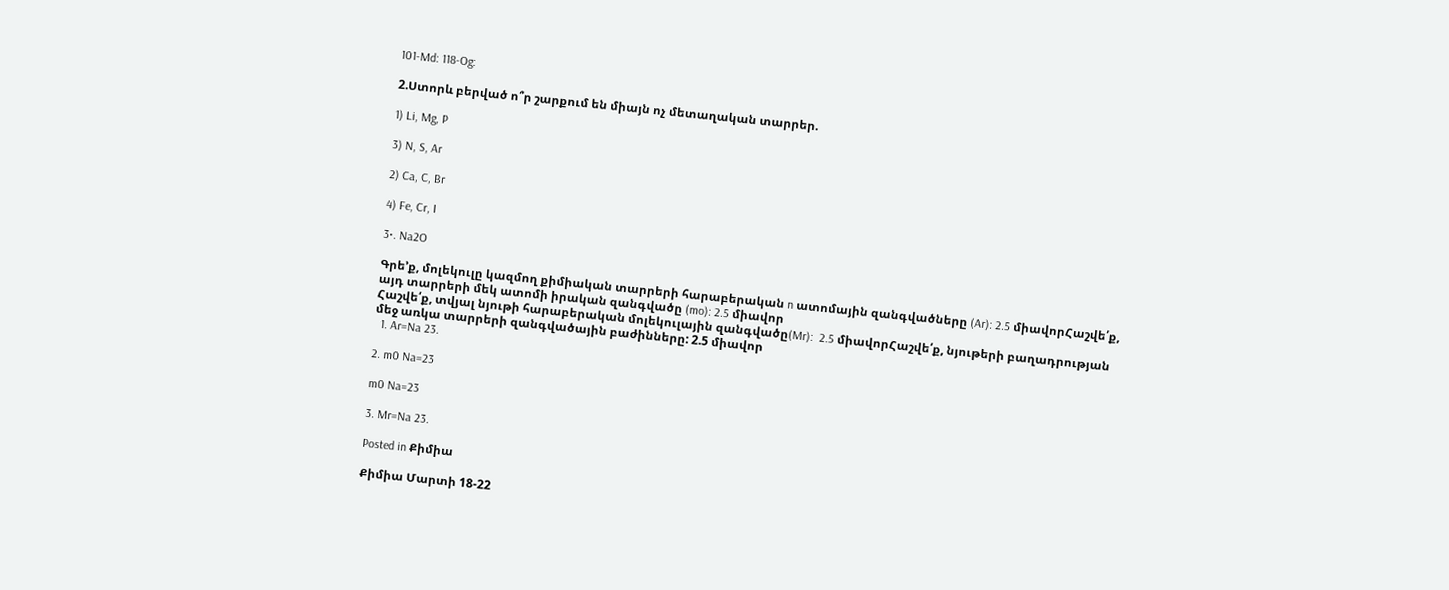101-Md: 118-Og:

2.Ստորև բերված ո՞ր շարքում են միայն ոչ մետաղական տարրեր.

1) Li, Mg, P

3) N, S, Ar

2) Ca, C, Br

4) Fe, Cr, I

3•. Na2O

Գրե’ք, մոլեկուլը կազմող քիմիական տարրերի հարաբերական n ատոմային զանգվածները (Ar): 2.5 միավորՀաշվե՛ք, այդ տարրերի մեկ ատոմի իրական զանգվածը (mo): 2.5 միավոր
Հաշվե՛ք, տվյալ նյութի հարաբերական մոլեկուլային զանգվածը(Mr):  2.5 միավորՀաշվե՛ք, նյութերի բաղադրության մեջ առկա տարրերի զանգվածային բաժինները: 2.5 միավոր
  1. Ar=Na 23.

2. m0 Na=23

m0 Na=23

3. Mr=Na 23.

Posted in Քիմիա

Քիմիա Մարտի 18-22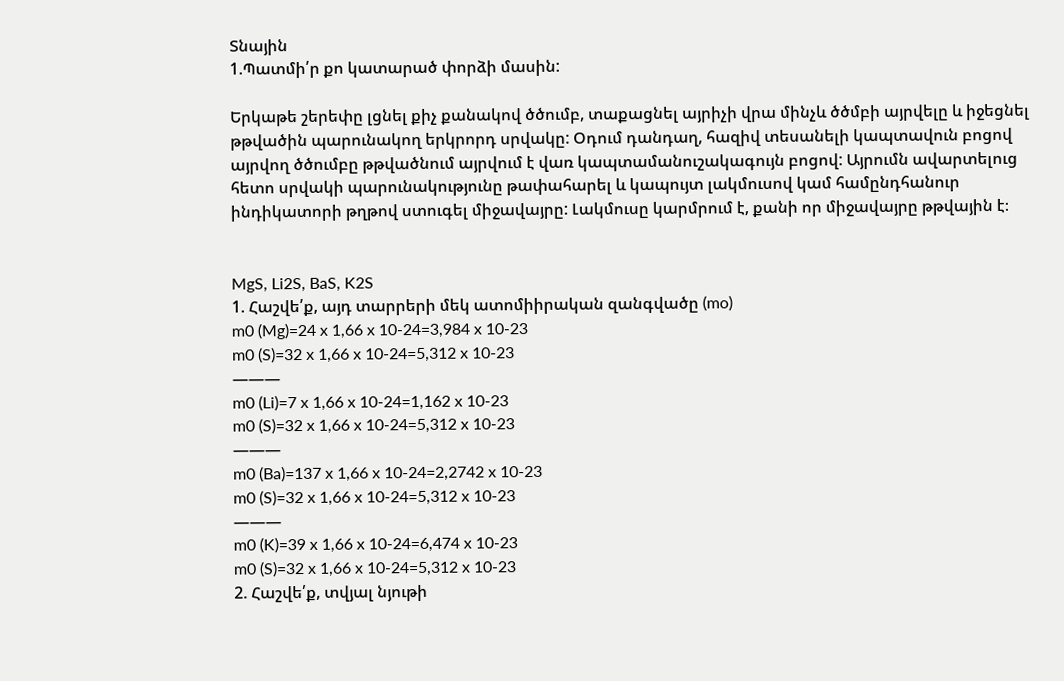Տնային
1.Պատմի՛ր քո կատարած փորձի մասին:

Երկաթե շերեփը լցնել քիչ քանակով ծծումբ, տաքացնել այրիչի վրա մինչև ծծմբի այրվելը և իջեցնել թթվածին պարունակող երկրորդ սրվակը: Օդում դանդաղ, հազիվ տեսանելի կապտավուն բոցով այրվող ծծումբը թթվածնում այրվում է վառ կապտամանուշակագույն բոցով: Այրումն ավարտելուց հետո սրվակի պարունակությունը թափահարել և կապույտ լակմուսով կամ համընդհանուր ինդիկատորի թղթով ստուգել միջավայրը: Լակմուսը կարմրում է, քանի որ միջավայրը թթվային է։


MgS, Li2S, BaS, K2S
1. Հաշվե՛ք, այդ տարրերի մեկ ատոմիիրական զանգվածը (mo)
m0 (Mg)=24 x 1,66 x 10-24=3,984 x 10-23
m0 (S)=32 x 1,66 x 10-24=5,312 x 10-23
———
m0 (Li)=7 x 1,66 x 10-24=1,162 x 10-23
m0 (S)=32 x 1,66 x 10-24=5,312 x 10-23
———
m0 (Ba)=137 x 1,66 x 10-24=2,2742 x 10-23
m0 (S)=32 x 1,66 x 10-24=5,312 x 10-23
———
m0 (K)=39 x 1,66 x 10-24=6,474 x 10-23
m0 (S)=32 x 1,66 x 10-24=5,312 x 10-23
2. Հաշվե՛ք, տվյալ նյութի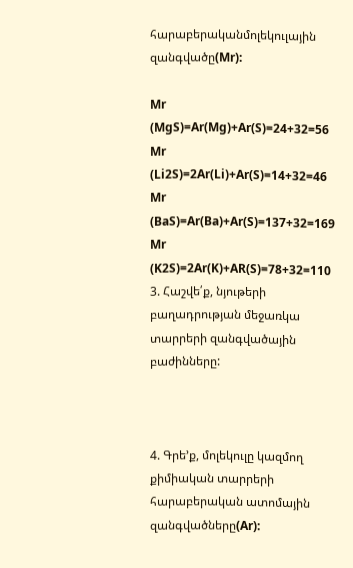հարաբերականմոլեկուլային զանգվածը(Mr):

Mr (MgS)=Ar(Mg)+Ar(S)=24+32=56
Mr (Li2S)=2Ar(Li)+Ar(S)=14+32=46
Mr (BaS)=Ar(Ba)+Ar(S)=137+32=169
Mr (K2S)=2Ar(K)+AR(S)=78+32=110
3. Հաշվե՛ք, նյութերի բաղադրության մեջառկա տարրերի զանգվածային բաժինները:



4. Գրե’ք, մոլեկուլը կազմող քիմիական տարրերի հարաբերական ատոմային զանգվածները(Ar):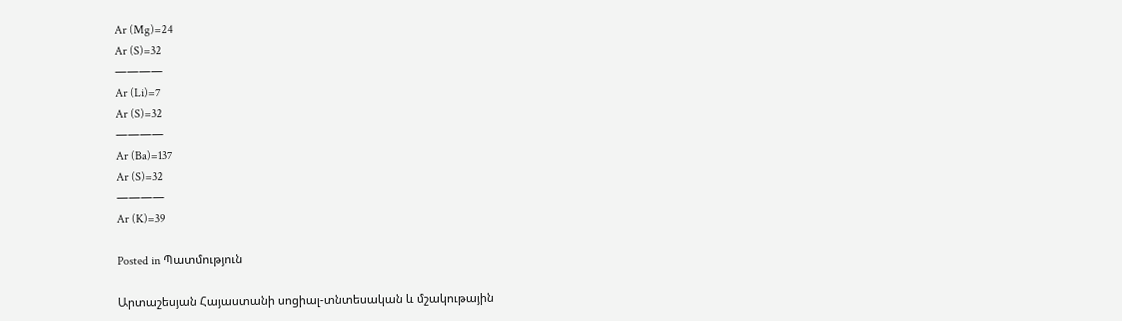Ar (Mg)=24
Ar (S)=32
————
Ar (Li)=7
Ar (S)=32
————
Ar (Ba)=137
Ar (S)=32
————
Ar (K)=39

Posted in Պատմություն

Արտաշեսյան Հայաստանի սոցիալ-տնտեսական և մշակութային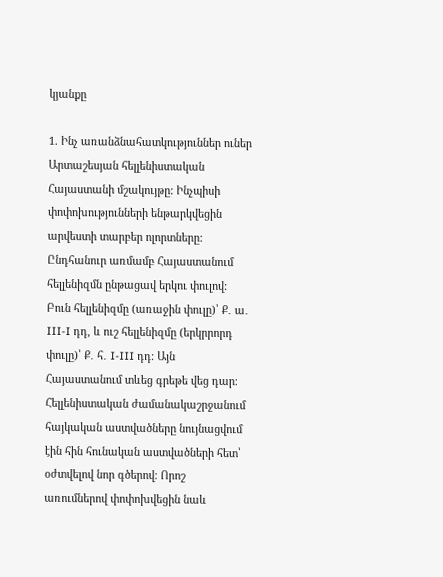կյանքը

1. Ինչ առանձնահատկություններ ուներ Արտաշեսյան հելլենիստական Հայաստանի մշակույթը: Ինչպիսի փոփոխությունների ենթարկվեցին արվեստի տարբեր ոլորտները:
Ընդհանուր առմամբ Հայաստանում հելլենիզմն ընթացավ երկու փուլով: Բուն հելլենիզմը (առաջին փուլը)՝ Ք․ ա․ III-I դդ, և ուշ հելլենիզմը (երկրրորդ փուլը)՝ Ք․ հ․ I-III դդ։ Այն Հայաստանում տևեց գրեթե վեց դար։ Հելլենիստական ժամանակաշրջանում հայկական աստվածները նույնացվում էին հին հունական աստվածների հետ՝ օժտվելով նոր գծերով։ Որոշ առումներով փոփոխվեցին նաև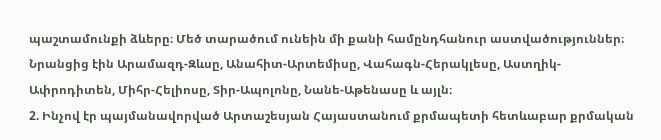պաշտամունքի ձևերը։ Մեծ տարածում ունեին մի քանի համընդհանուր աստվածություններ։ Նրանցից էին Արամազդ-Զևսը, Անահիտ-Արտեմիսը, Վահագն-Հերակլեսը, Աստղիկ-Ափրոդիտեն, Միհր-Հելիոսը, Տիր-Ապոլոնը, Նանե-Աթենասը և այլն։
2. Ինչով էր պայմանավորված Արտաշեսյան Հայաստանում քրմապետի հետևաբար քրմական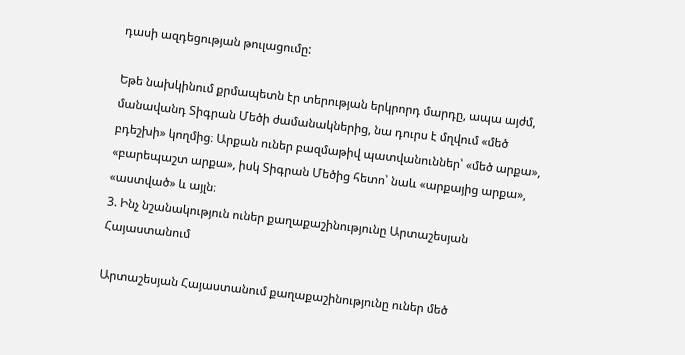դասի ազդեցության թուլացումը:

Եթե նախկինում քրմապետն էր տերության երկրորդ մարդը, ապա այժմ, մանավանդ Տիգրան Մեծի ժամանակներից, նա դուրս է մղվում «մեծ բդեշխի» կողմից։ Արքան ուներ բազմաթիվ պատվանուններ՝ «մեծ արքա», «բարեպաշտ արքա», իսկ Տիգրան Մեծից հետո՝ նաև «արքայից արքա», «աստված» և այլն։
3. Ինչ նշանակություն ուներ քաղաքաշինությունը Արտաշեսյան Հայաստանում

Արտաշեսյան Հայաստանում քաղաքաշինությունը ուներ մեծ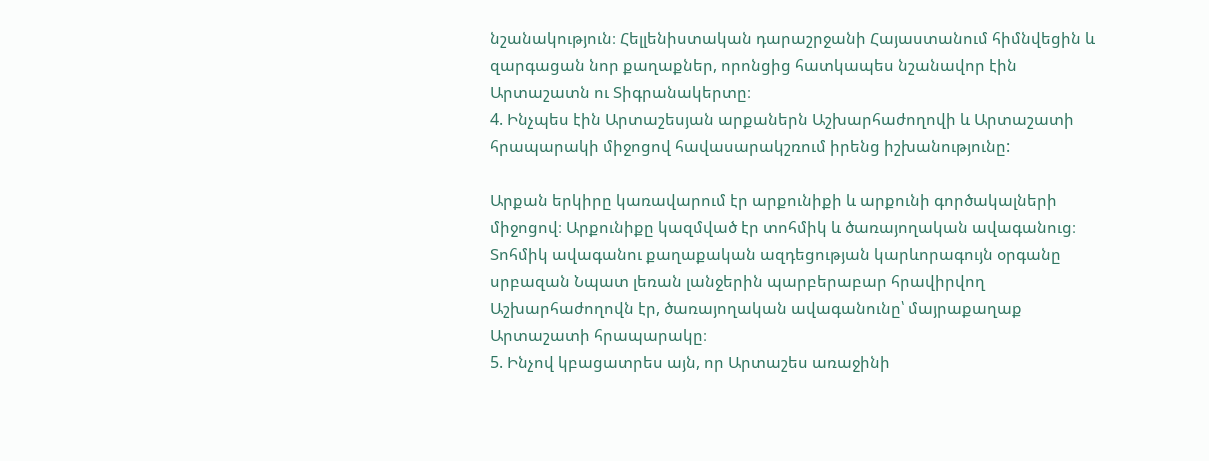նշանակություն։ Հելլենիստական դարաշրջանի Հայաստանում հիմնվեցին և զարգացան նոր քաղաքներ, որոնցից հատկապես նշանավոր էին Արտաշատն ու Տիգրանակերտը։
4. Ինչպես էին Արտաշեսյան արքաներն Աշխարհաժողովի և Արտաշատի հրապարակի միջոցով հավասարակշռում իրենց իշխանությունը:

Արքան երկիրը կառավարում էր արքունիքի և արքունի գործակալների միջոցով։ Արքունիքը կազմված էր տոհմիկ և ծառայողական ավագանուց։ Տոհմիկ ավագանու քաղաքական ազդեցության կարևորագույն օրգանը սրբազան Նպատ լեռան լանջերին պարբերաբար հրավիրվող Աշխարհաժողովն էր, ծառայողական ավագանունը՝ մայրաքաղաք Արտաշատի հրապարակը։
5. Ինչով կբացատրես այն, որ Արտաշես առաջինի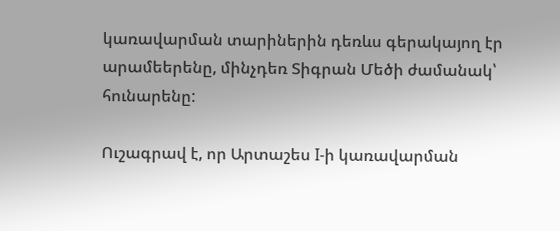կառավարման տարիներին դեռևս գերակայող էր արամեերենը, մինչդեռ Տիգրան Մեծի ժամանակ՝ հունարենը:

Ուշագրավ է, որ Արտաշես I-ի կառավարման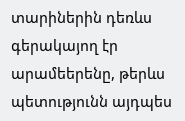տարիներին դեռևս գերակայող էր արամեերենը, թերևս պետությունն այդպես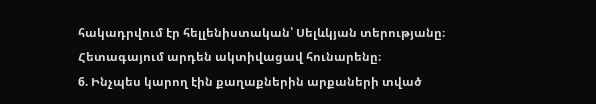հակադրվում էր հելլենիստական՝ Սելևկյան տերությանը։ Հետագայում արդեն ակտիվացավ հունարենը։
6. Ինչպես կարող էին քաղաքներին արքաների տված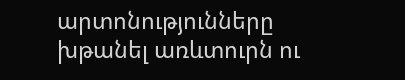արտոնությունները խթանել առևտուրն ու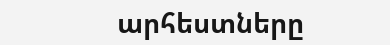արհեստները